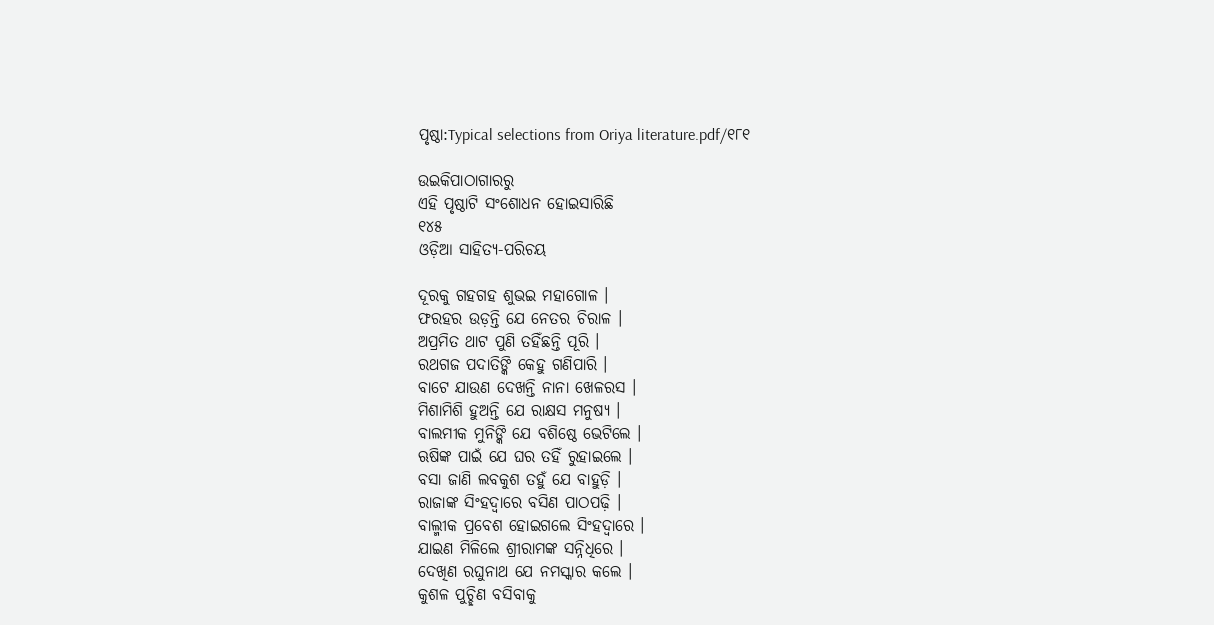ପୃଷ୍ଠା:Typical selections from Oriya literature.pdf/୧୮୧

ଉଇକିପାଠାଗାର‌ରୁ
ଏହି ପୃଷ୍ଠାଟି ସଂଶୋଧନ ହୋଇସାରିଛି
୧୪୫
ଓଡ଼ିଆ ସାହିତ୍ୟ-ପରିଚୟ

ଦୂରକୁ ଗ‌ହଗ‌ହ ଶୁଭଇ ମହାଗୋଳ ।
ଫରହର ଉଡ଼ନ୍ତି ଯେ ନେତର ଚିରାଳ ।
ଅପ୍ରମିତ ଥାଟ ପୁଣି ତ‌ହିଁଛନ୍ତି ପୂରି ।
ରଥଗଜ ପଦାତିଙ୍କି କେହୁ ଗଣିପାରି ।
ବାଟେ ଯାଉଣ ଦେଖନ୍ତି ନାନା ଖେଳରସ ।
ମିଶାମିଶି ହୁଅନ୍ତି ଯେ ରାକ୍ଷସ ମନୁଷ୍ୟ ।
ବାଲମୀକ ମୁନିଙ୍କି ଯେ ବଶିଷ୍ଠେ ଭେଟିଲେ ।
ଋଷିଙ୍କ ପାଇଁ ଯେ ଘର ତ‌ହିଁ ରୁହାଇଲେ ।
ବସା ଜାଣି ଲବକୁଶ ତ‌ହୁଁ ଯେ ବାହୁଡ଼ି ।
ରାଜାଙ୍କ ସିଂହଦ୍ୱାରେ ବସିଣ ପାଠପଢ଼ି ।
ବାଲ୍ମୀକ ପ୍ରବେଶ ହୋଇଗଲେ ସିଂହଦ୍ୱାରେ ।
ଯାଇଣ ମିଳିଲେ ଶ୍ରୀରାମଙ୍କ ସନ୍ନିଧିରେ ।
ଦେଖିଣ ରଘୁନାଥ ଯେ ନମସ୍କାର କଲେ ।
କୁଶଳ ପୁଚ୍ଛିଣ ବସିବାକୁ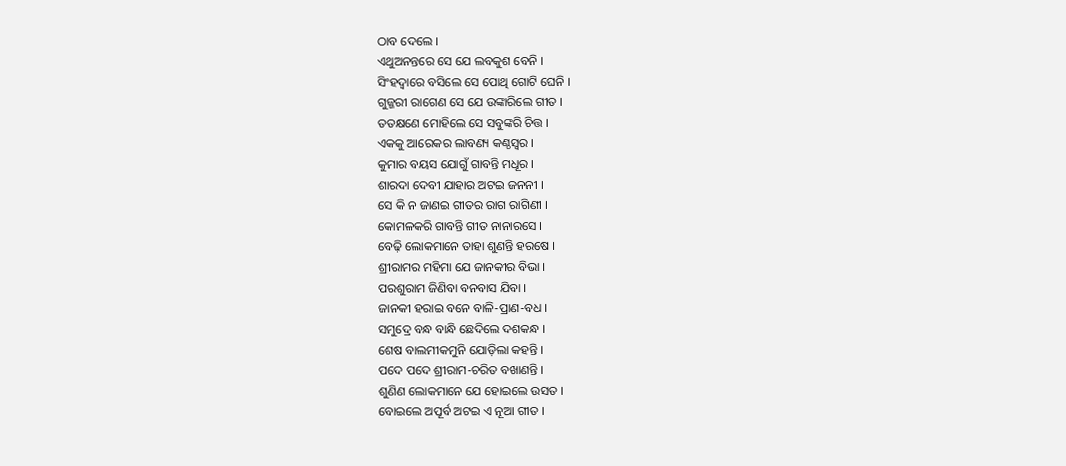ଠାବ ଦେଲେ ।
ଏଥୁଅନନ୍ତରେ ସେ ଯେ ଲବକୁଶ ବେନି ।
ସିଂହଦ୍ୱାରେ ବସିଲେ ସେ ପୋଥି ଗୋଟି ଘେନି ।
ଗୁଜ୍ଜରୀ ରାଗେଣ ସେ ଯେ ଉଙ୍କାରିଲେ ଗୀତ ।
ତ‌ତ‌କ୍ଷଣେ ମୋହିଲେ ସେ ସବୁଙ୍କରି ଚିତ୍ତ ।
ଏକ‌କୁ ଆରେକର ଲାବଣ୍ୟ କଣ୍ଠସ୍ୱର ।
କୁମାର ବୟସ ଯୋଗୁଁ ଗାବନ୍ତି ମଧୂର ।
ଶାରଦା ଦେବୀ ଯାହାର ଅଟଇ ଜନନୀ ।
ସେ କି ନ ଜାଣଇ ଗୀତର ରାଗ ରାଗିଣୀ ।
କୋମଳକରି ଗାବନ୍ତି ଗୀତ ନାନାରସେ ।
ବେଢ଼ି ଲୋକମାନେ ତାହା ଶୁଣନ୍ତି ହରଷେ ।
ଶ୍ରୀରାମର ମହିମା ଯେ ଜାନ‌କୀର ବିଭା ।
ପରଶୁରାମ ଜିଣିବା ବନ‌ବାସ ଯିବା ।
ଜାନ‌କୀ ହରାଇ ବନେ ବାଳି-ପ୍ରାଣ-ବଧ ।
ସମୁଦ୍ରେ ବନ୍ଧ ବାନ୍ଧି ଛେଦିଲେ ଦଶକନ୍ଧ ।
ଶେଷ ବାଲମୀକମୁନି ଯୋଡ଼ିଲା କ‌ହ‌ନ୍ତି ।
ପଦେ ପଦେ ଶ୍ରୀରାମ-ଚରିତ ବଖାଣନ୍ତି ।
ଶୁଣିଣ ଲୋକମାନେ ଯେ ହୋଇଲେ ଉସ‌ତ ।
ବୋଇଲେ ଅପୂର୍ବ ଅଟଇ ଏ ନୂଆ ଗୀତ ।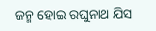ଜନ୍ମ ହୋଇ ରଘୁନାଥ ଯିସ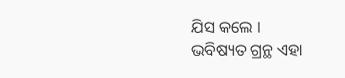ଯିସ କଲେ ।
ଭବିଷ୍ୟତ ଗ୍ରନ୍ଥ ଏହା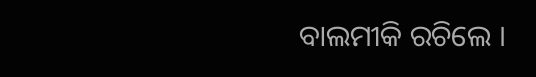ବାଲମୀକି ରଚିଲେ ।